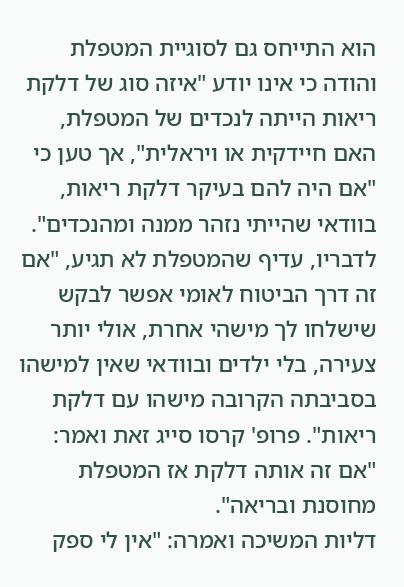הוא התייחס גם לסוגיית המטפלת והודה כי אינו יודע "איזה סוג של דלקת ריאות הייתה לנכדים של המטפלת, האם חיידקית או ויראלית", אך טען כי "אם היה להם בעיקר דלקת ריאות, בוודאי שהייתי נזהר ממנה ומהנכדים". לדבריו, עדיף שהמטפלת לא תגיע, "אם זה דרך הביטוח לאומי אפשר לבקש שישלחו לך מישהי אחרת, אולי יותר צעירה, בלי ילדים ובוודאי שאין למישהו בסביבתה הקרובה מישהו עם דלקת ריאות". פרופ' קרסו סייג זאת ואמר: "אם זה אותה דלקת אז המטפלת מחוסנת ובריאה".
דליות המשיכה ואמרה: "אין לי ספק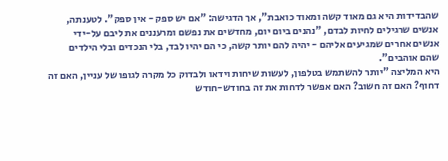שהבדידות היא גם מאוד קשה ומאוד כואבת", אך הדגישה: "אם יש ספק - אין ספק". לטענתה, אנשים שרגילים לחיות לבדם, "נהנים ביום יום, מחדשים את נפשם ומרעננים את ליבם על-ידי אנשים אחרים שמגיעים אליהם - יהיה להם יותר קשה, כי הם יהיו לבד, בלי הנכדים ובלי הילדים שהם אוהבים".
היא המליצה "יותר להשתמש בטלפון, לעשות שיחות וידאו ולבדוק כל מקרה לגופו של עניין, האם זה דחוף? האם זה חשוב? האם אפשר לדחות את זה בחודש-חודש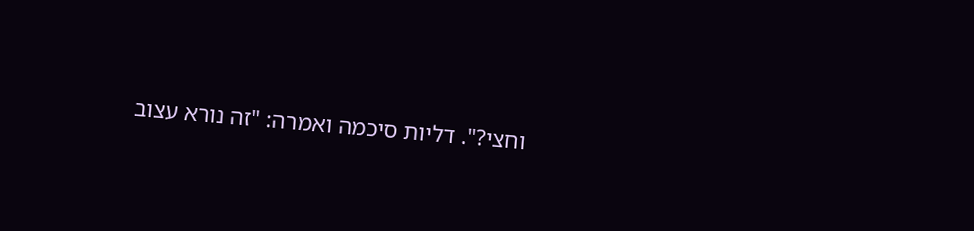וחצי?". דליות סיכמה ואמרה: "זה נורא עצוב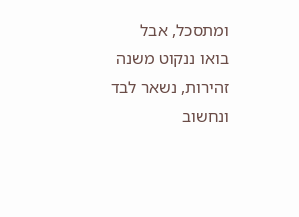ומתסכל, אבל בואו ננקוט משנה זהירות, נשאר לבד ונחשוב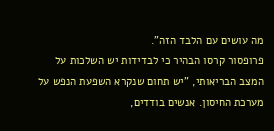מה עושים עם הלבד הזה".
פרופסור קרסו הבהיר כי לבדידות יש השלכות על המצב הבריאותי, "יש תחום שנקרא השפעת הנפש על מערכת החיסון. אנשים בודדים,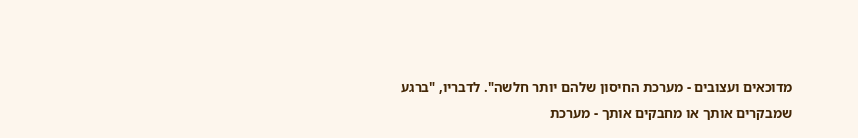מדוכאים ועצובים - מערכת החיסון שלהם יותר חלשה". לדבריו, "ברגע שמבקרים אותך או מחבקים אותך - מערכת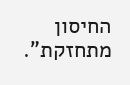החיסון מתחזקת".